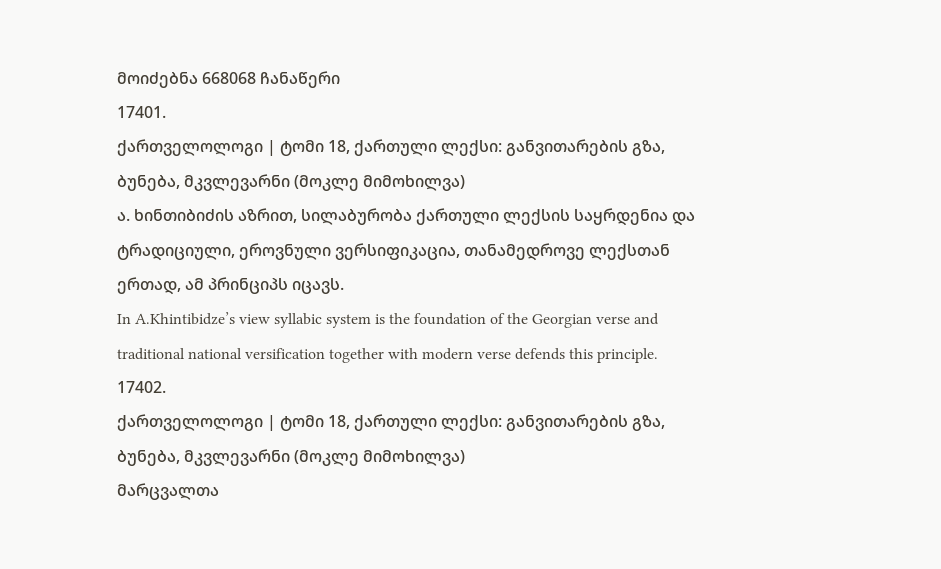მოიძებნა 668068 ჩანაწერი
17401.
ქართველოლოგი | ტომი 18, ქართული ლექსი: განვითარების გზა, ბუნება, მკვლევარნი (მოკლე მიმოხილვა)
ა. ხინთიბიძის აზრით, სილაბურობა ქართული ლექსის საყრდენია და ტრადიციული, ეროვნული ვერსიფიკაცია, თანამედროვე ლექსთან ერთად, ამ პრინციპს იცავს.
In A.Khintibidze’s view syllabic system is the foundation of the Georgian verse and traditional national versification together with modern verse defends this principle.
17402.
ქართველოლოგი | ტომი 18, ქართული ლექსი: განვითარების გზა, ბუნება, მკვლევარნი (მოკლე მიმოხილვა)
მარცვალთა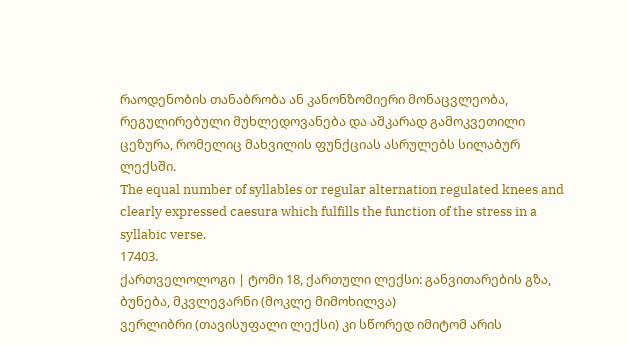რაოდენობის თანაბრობა ან კანონზომიერი მონაცვლეობა, რეგულირებული მუხლედოვანება და აშკარად გამოკვეთილი ცეზურა, რომელიც მახვილის ფუნქციას ასრულებს სილაბურ ლექსში.
The equal number of syllables or regular alternation regulated knees and clearly expressed caesura which fulfills the function of the stress in a syllabic verse.
17403.
ქართველოლოგი | ტომი 18, ქართული ლექსი: განვითარების გზა, ბუნება, მკვლევარნი (მოკლე მიმოხილვა)
ვერლიბრი (თავისუფალი ლექსი) კი სწორედ იმიტომ არის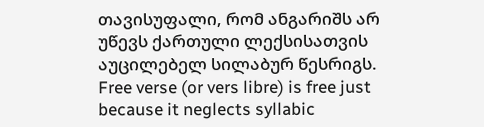თავისუფალი, რომ ანგარიშს არ უწევს ქართული ლექსისათვის აუცილებელ სილაბურ წესრიგს.
Free verse (or vers libre) is free just because it neglects syllabic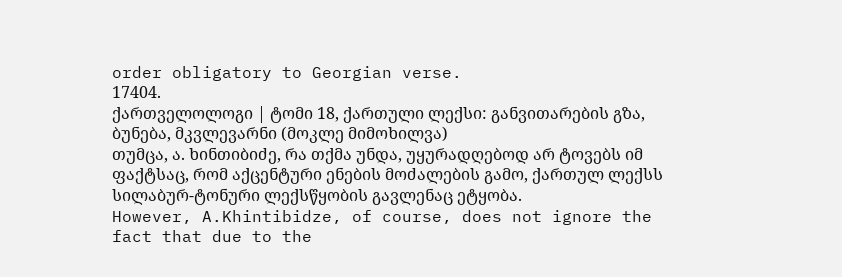order obligatory to Georgian verse.
17404.
ქართველოლოგი | ტომი 18, ქართული ლექსი: განვითარების გზა, ბუნება, მკვლევარნი (მოკლე მიმოხილვა)
თუმცა, ა. ხინთიბიძე, რა თქმა უნდა, უყურადღებოდ არ ტოვებს იმ ფაქტსაც, რომ აქცენტური ენების მოძალების გამო, ქართულ ლექსს სილაბურ-ტონური ლექსწყობის გავლენაც ეტყობა.
However, A.Khintibidze, of course, does not ignore the fact that due to the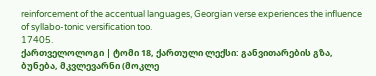reinforcement of the accentual languages, Georgian verse experiences the influence of syllabo-tonic versification too.
17405.
ქართველოლოგი | ტომი 18, ქართული ლექსი: განვითარების გზა, ბუნება, მკვლევარნი (მოკლე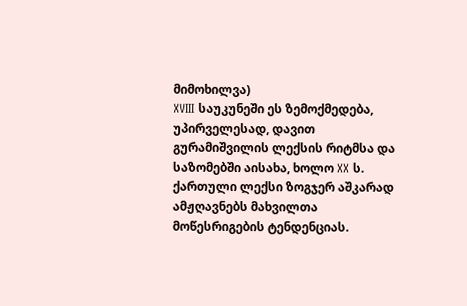მიმოხილვა)
XVIII საუკუნეში ეს ზემოქმედება, უპირველესად, დავით გურამიშვილის ლექსის რიტმსა და საზომებში აისახა, ხოლო XX ს. ქართული ლექსი ზოგჯერ აშკარად ამჟღავნებს მახვილთა მოწესრიგების ტენდენციას.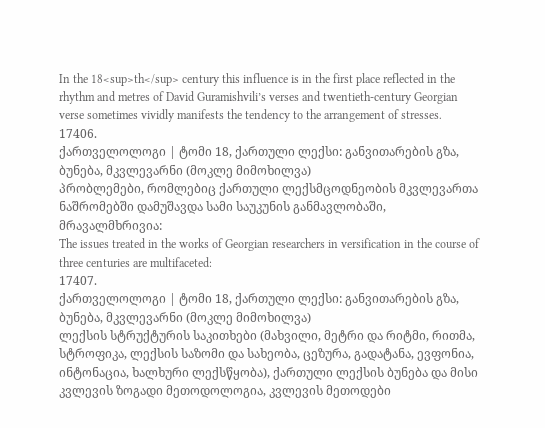In the 18<sup>th</sup> century this influence is in the first place reflected in the rhythm and metres of David Guramishvili’s verses and twentieth-century Georgian verse sometimes vividly manifests the tendency to the arrangement of stresses.
17406.
ქართველოლოგი | ტომი 18, ქართული ლექსი: განვითარების გზა, ბუნება, მკვლევარნი (მოკლე მიმოხილვა)
პრობლემები, რომლებიც ქართული ლექსმცოდნეობის მკვლევართა ნაშრომებში დამუშავდა სამი საუკუნის განმავლობაში, მრავალმხრივია:
The issues treated in the works of Georgian researchers in versification in the course of three centuries are multifaceted:
17407.
ქართველოლოგი | ტომი 18, ქართული ლექსი: განვითარების გზა, ბუნება, მკვლევარნი (მოკლე მიმოხილვა)
ლექსის სტრუქტურის საკითხები (მახვილი, მეტრი და რიტმი, რითმა, სტროფიკა, ლექსის საზომი და სახეობა, ცეზურა, გადატანა, ევფონია, ინტონაცია, ხალხური ლექსწყობა), ქართული ლექსის ბუნება და მისი კვლევის ზოგადი მეთოდოლოგია, კვლევის მეთოდები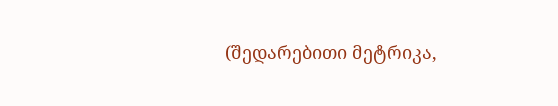(შედარებითი მეტრიკა,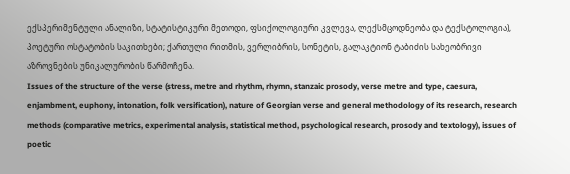ექსპერიმენტული ანალიზი, სტატისტიკური მეთოდი, ფსიქოლოგიური კვლევა, ლექსმცოდნეობა და ტექსტოლოგია), პოეტური ოსტატობის საკითხები; ქართული რითმის, ვერლიბრის, სონეტის, გალაკტიონ ტაბიძის სახეობრივი აზროვნების უნიკალურობის წარმოჩენა.
Issues of the structure of the verse (stress, metre and rhythm, rhymn, stanzaic prosody, verse metre and type, caesura, enjambment, euphony, intonation, folk versification), nature of Georgian verse and general methodology of its research, research methods (comparative metrics, experimental analysis, statistical method, psychological research, prosody and textology), issues of poetic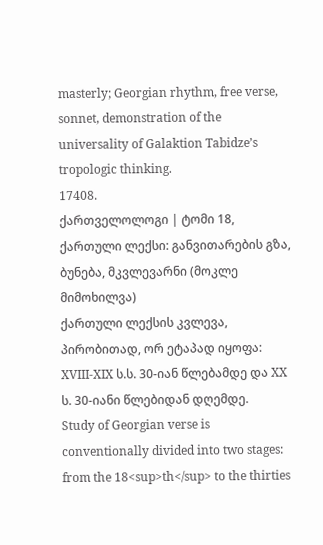masterly; Georgian rhythm, free verse, sonnet, demonstration of the universality of Galaktion Tabidze’s tropologic thinking.
17408.
ქართველოლოგი | ტომი 18, ქართული ლექსი: განვითარების გზა, ბუნება, მკვლევარნი (მოკლე მიმოხილვა)
ქართული ლექსის კვლევა, პირობითად, ორ ეტაპად იყოფა: XVIII-XIX ს.ს. 30-იან წლებამდე და XX ს. 30-იანი წლებიდან დღემდე.
Study of Georgian verse is conventionally divided into two stages: from the 18<sup>th</sup> to the thirties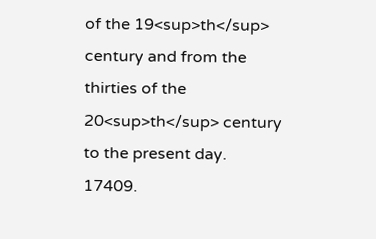of the 19<sup>th</sup> century and from the thirties of the 20<sup>th</sup> century to the present day.
17409.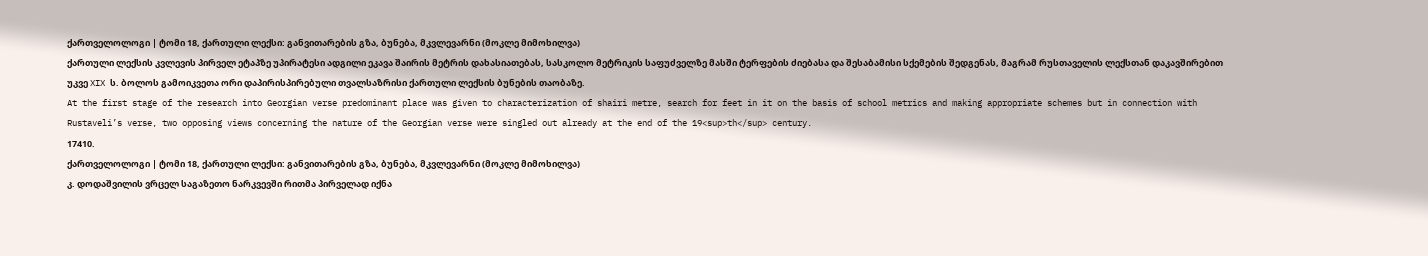ქართველოლოგი | ტომი 18, ქართული ლექსი: განვითარების გზა, ბუნება, მკვლევარნი (მოკლე მიმოხილვა)
ქართული ლექსის კვლევის პირველ ეტაპზე უპირატესი ადგილი ეკავა შაირის მეტრის დახასიათებას, სასკოლო მეტრიკის საფუძველზე მასში ტერფების ძიებასა და შესაბამისი სქემების შედგენას, მაგრამ რუსთაველის ლექსთან დაკავშირებით უკვე XIX ს. ბოლოს გამოიკვეთა ორი დაპირისპირებული თვალსაზრისი ქართული ლექსის ბუნების თაობაზე.
At the first stage of the research into Georgian verse predominant place was given to characterization of shairi metre, search for feet in it on the basis of school metrics and making appropriate schemes but in connection with Rustaveli’s verse, two opposing views concerning the nature of the Georgian verse were singled out already at the end of the 19<sup>th</sup> century.
17410.
ქართველოლოგი | ტომი 18, ქართული ლექსი: განვითარების გზა, ბუნება, მკვლევარნი (მოკლე მიმოხილვა)
კ. დოდაშვილის ვრცელ საგაზეთო ნარკვევში რითმა პირველად იქნა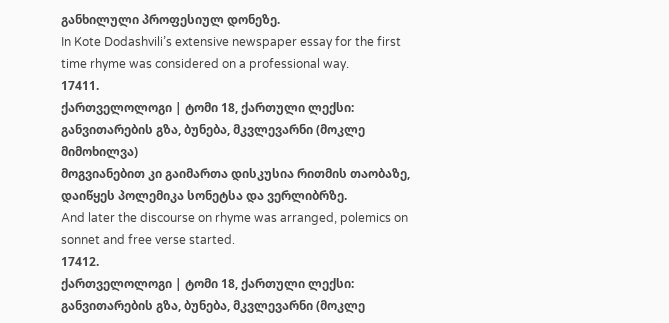განხილული პროფესიულ დონეზე.
In Kote Dodashvili’s extensive newspaper essay for the first time rhyme was considered on a professional way.
17411.
ქართველოლოგი | ტომი 18, ქართული ლექსი: განვითარების გზა, ბუნება, მკვლევარნი (მოკლე მიმოხილვა)
მოგვიანებით კი გაიმართა დისკუსია რითმის თაობაზე, დაიწყეს პოლემიკა სონეტსა და ვერლიბრზე.
And later the discourse on rhyme was arranged, polemics on sonnet and free verse started.
17412.
ქართველოლოგი | ტომი 18, ქართული ლექსი: განვითარების გზა, ბუნება, მკვლევარნი (მოკლე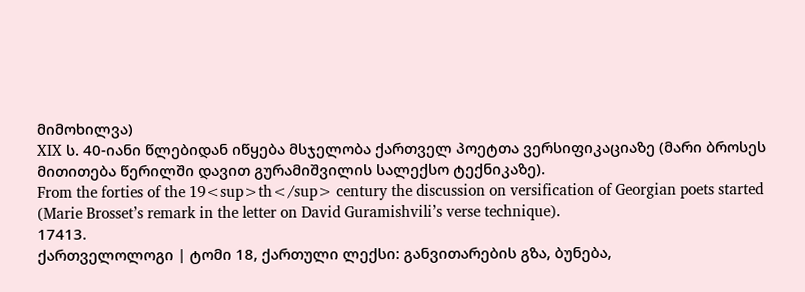მიმოხილვა)
XIX ს. 40-იანი წლებიდან იწყება მსჯელობა ქართველ პოეტთა ვერსიფიკაციაზე (მარი ბროსეს მითითება წერილში დავით გურამიშვილის სალექსო ტექნიკაზე).
From the forties of the 19<sup>th</sup> century the discussion on versification of Georgian poets started (Marie Brosset’s remark in the letter on David Guramishvili’s verse technique).
17413.
ქართველოლოგი | ტომი 18, ქართული ლექსი: განვითარების გზა, ბუნება,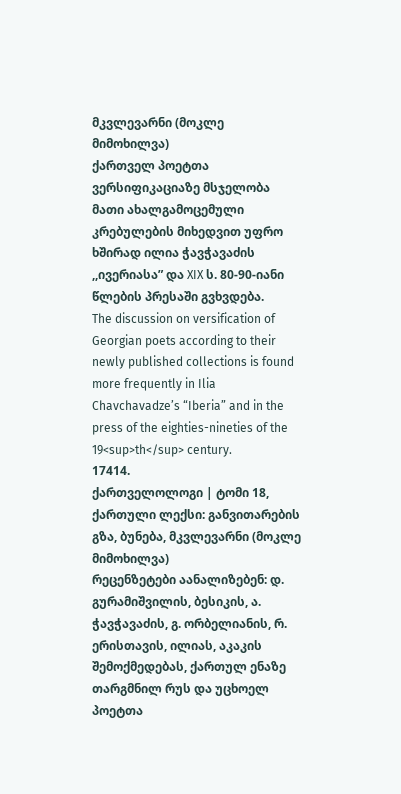მკვლევარნი (მოკლე მიმოხილვა)
ქართველ პოეტთა ვერსიფიკაციაზე მსჯელობა მათი ახალგამოცემული კრებულების მიხედვით უფრო ხშირად ილია ჭავჭავაძის ,,ივერიასა” და XIX ს. 80-90-იანი წლების პრესაში გვხვდება.
The discussion on versification of Georgian poets according to their newly published collections is found more frequently in Ilia Chavchavadze’s “Iberia” and in the press of the eighties-nineties of the 19<sup>th</sup> century.
17414.
ქართველოლოგი | ტომი 18, ქართული ლექსი: განვითარების გზა, ბუნება, მკვლევარნი (მოკლე მიმოხილვა)
რეცენზეტები აანალიზებენ: დ. გურამიშვილის, ბესიკის, ა. ჭავჭავაძის, გ. ორბელიანის, რ. ერისთავის, ილიას, აკაკის შემოქმედებას, ქართულ ენაზე თარგმნილ რუს და უცხოელ პოეტთა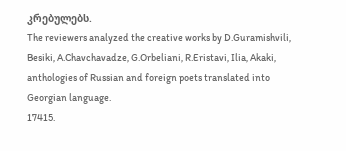კრებულებს.
The reviewers analyzed the creative works by D.Guramishvili, Besiki, A.Chavchavadze, G.Orbeliani, R.Eristavi, Ilia, Akaki, anthologies of Russian and foreign poets translated into Georgian language.
17415.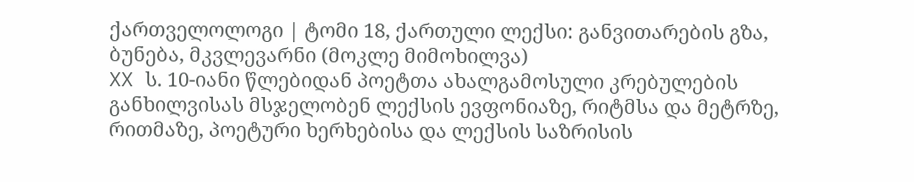ქართველოლოგი | ტომი 18, ქართული ლექსი: განვითარების გზა, ბუნება, მკვლევარნი (მოკლე მიმოხილვა)
XX ს. 10-იანი წლებიდან პოეტთა ახალგამოსული კრებულების განხილვისას მსჯელობენ ლექსის ევფონიაზე, რიტმსა და მეტრზე, რითმაზე, პოეტური ხერხებისა და ლექსის საზრისის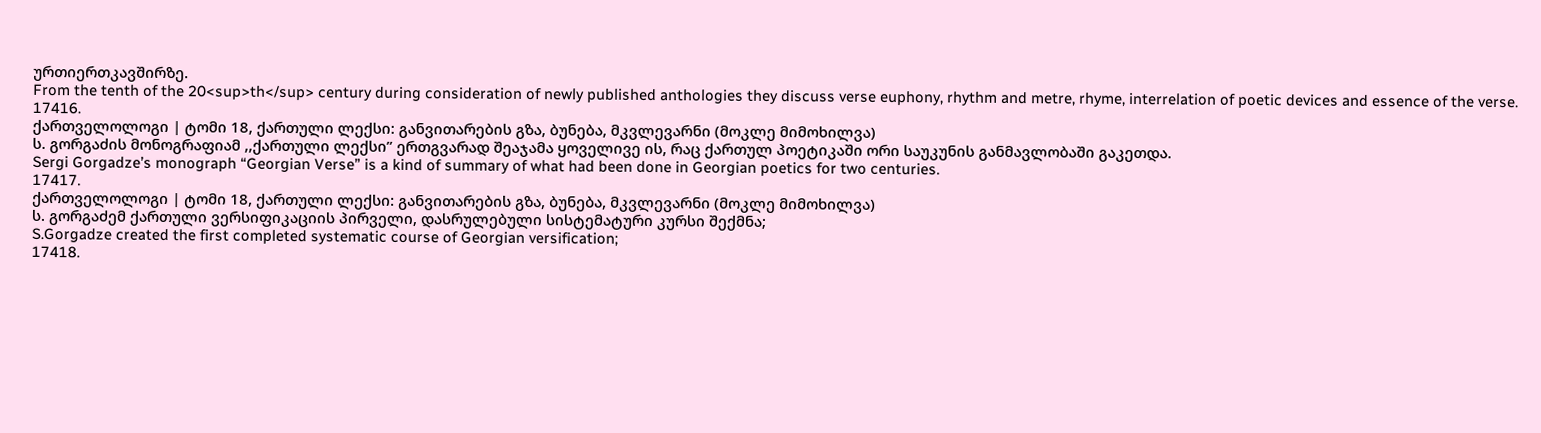ურთიერთკავშირზე.
From the tenth of the 20<sup>th</sup> century during consideration of newly published anthologies they discuss verse euphony, rhythm and metre, rhyme, interrelation of poetic devices and essence of the verse.
17416.
ქართველოლოგი | ტომი 18, ქართული ლექსი: განვითარების გზა, ბუნება, მკვლევარნი (მოკლე მიმოხილვა)
ს. გორგაძის მონოგრაფიამ ,,ქართული ლექსი” ერთგვარად შეაჯამა ყოველივე ის, რაც ქართულ პოეტიკაში ორი საუკუნის განმავლობაში გაკეთდა.
Sergi Gorgadze’s monograph “Georgian Verse” is a kind of summary of what had been done in Georgian poetics for two centuries.
17417.
ქართველოლოგი | ტომი 18, ქართული ლექსი: განვითარების გზა, ბუნება, მკვლევარნი (მოკლე მიმოხილვა)
ს. გორგაძემ ქართული ვერსიფიკაციის პირველი, დასრულებული სისტემატური კურსი შექმნა;
S.Gorgadze created the first completed systematic course of Georgian versification;
17418.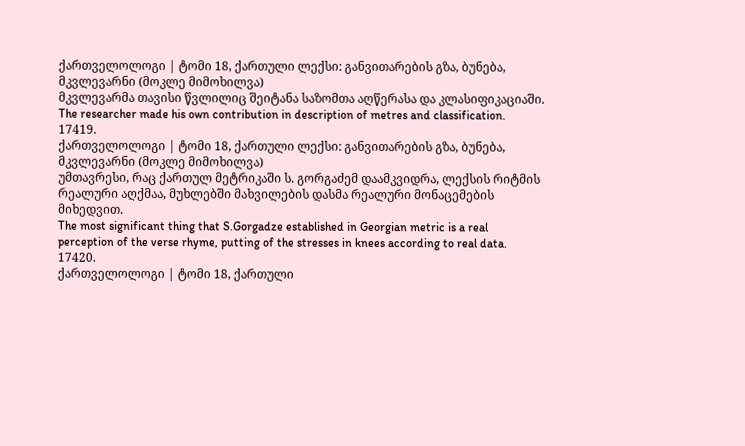ქართველოლოგი | ტომი 18, ქართული ლექსი: განვითარების გზა, ბუნება, მკვლევარნი (მოკლე მიმოხილვა)
მკვლევარმა თავისი წვლილიც შეიტანა საზომთა აღწერასა და კლასიფიკაციაში.
The researcher made his own contribution in description of metres and classification.
17419.
ქართველოლოგი | ტომი 18, ქართული ლექსი: განვითარების გზა, ბუნება, მკვლევარნი (მოკლე მიმოხილვა)
უმთავრესი, რაც ქართულ მეტრიკაში ს. გორგაძემ დაამკვიდრა, ლექსის რიტმის რეალური აღქმაა, მუხლებში მახვილების დასმა რეალური მონაცემების მიხედვით.
The most significant thing that S.Gorgadze established in Georgian metric is a real perception of the verse rhyme, putting of the stresses in knees according to real data.
17420.
ქართველოლოგი | ტომი 18, ქართული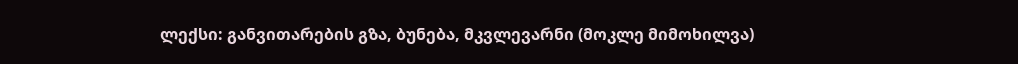ლექსი: განვითარების გზა, ბუნება, მკვლევარნი (მოკლე მიმოხილვა)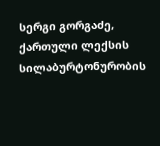სერგი გორგაძე, ქართული ლექსის სილაბურტონურობის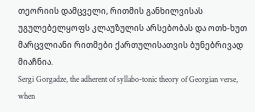თეორიის დამცველი, რითმის განხილვისას უგულებელყოფს კლაუზულის არსებობას და ოთხ-ხუთ მარცვლიანი რითმები ქართულისათვის ბუნებრივად მიაჩნია.
Sergi Gorgadze, the adherent of syllabo-tonic theory of Georgian verse, when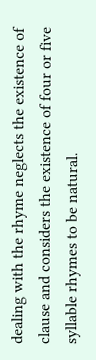dealing with the rhyme neglects the existence of clause and considers the existence of four or five syllable rhymes to be natural.